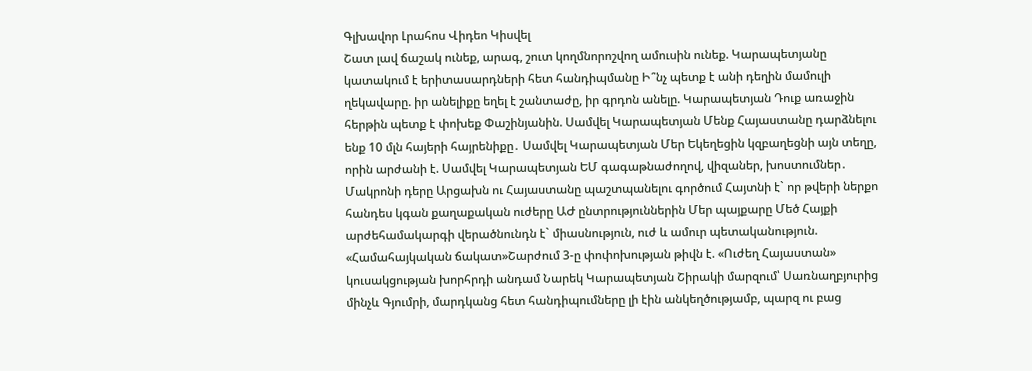Գլխավոր Լրահոս Վիդեո Կիսվել
Շատ լավ ճաշակ ունեք, արագ, շուտ կողմնորոշվող ամուսին ունեք. Կարապետյանը կատակում է երիտասարդների հետ հանդիպմանը Ի՞նչ պետք է անի դեղին մամուլի ղեկավարը. իր անելիքը եղել է շանտաժը, իր գրդոն անելը. Կարապետյան Դուք առաջին հերթին պետք է փոխեք Փաշինյանին. Սամվել Կարապետյան Մենք Հայաստանը դարձնելու ենք 10 մլն հայերի հայրենիքը․ Սամվել Կարապետյան Մեր Եկեղեցին կզբաղեցնի այն տեղը, որին արժանի է. Սամվել Կարապետյան ԵՄ գագաթնաժողով, վիզաներ, խոստումներ․ Մակրոնի դերը Արցախն ու Հայաստանը պաշտպանելու գործում Հայտնի է` որ թվերի ներքո հանդես կգան քաղաքական ուժերը ԱԺ ընտրություններին Մեր պայքարը Մեծ Հայքի արժեհամակարգի վերածնունդն է` միասնություն, ուժ և ամուր պետականություն. «Համահայկական ճակատ»Շարժում 3-ը փոփոխության թիվն է. «Ուժեղ Հայաստան» կուսակցության խորհրդի անդամ Նարեկ Կարապետյան Շիրակի մարզում՝ Սառնաղբյուրից մինչև Գյումրի, մարդկանց հետ հանդիպումները լի էին անկեղծությամբ, պարզ ու բաց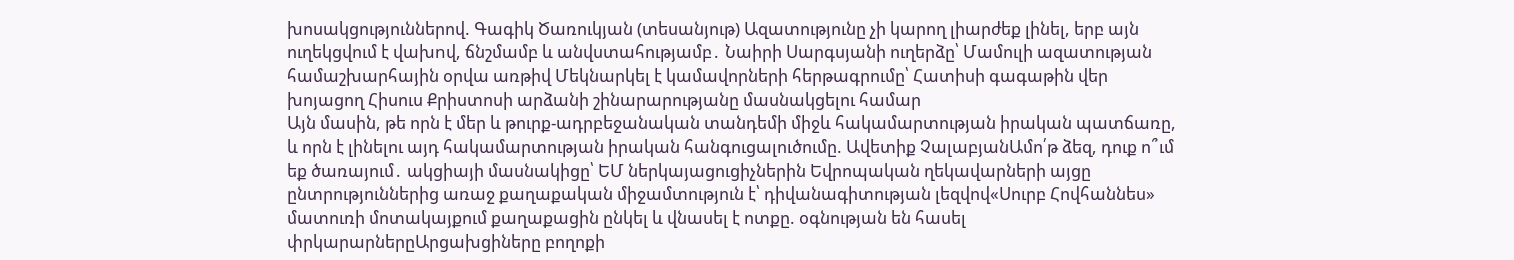խոսակցություններով. Գագիկ Ծառուկյան (տեսանյութ) Ազատությունը չի կարող լիարժեք լինել, երբ այն ուղեկցվում է վախnվ, ճնշմամբ և անվստահությամբ․ Նաիրի Սարգսյանի ուղերձը՝ Մամուլի ազատության համաշխարհային օրվա առթիվ Մեկնարկել է կամավորների հերթագրումը՝ Հատիսի գագաթին վեր խոյացող Հիսուս Քրիստոսի արձանի շինարարությանը մասնակցելու համար
Այն մասին, թե որն է մեր և թուրք-ադրբեջանական տանդեմի միջև հակամարտության իրական պատճառը, և որն է լինելու այդ հակամարտության իրական հանգուցալուծումը. Ավետիք ՉալաբյանԱմո՛թ ձեզ, դուք ո՞ւմ եք ծառայում․ ակցիայի մասնակիցը՝ ԵՄ ներկայացուցիչներին Եվրոպական ղեկավարների այցը ընտրություններից առաջ քաղաքական միջամտություն է՝ դիվանագիտության լեզվով«Սուրբ Հովհաննես» մատուռի մոտակայքում քաղաքացին ընկել և վնասել է ոտքը. օգնության են հասել փրկարարներըԱրցախցիները բողոքի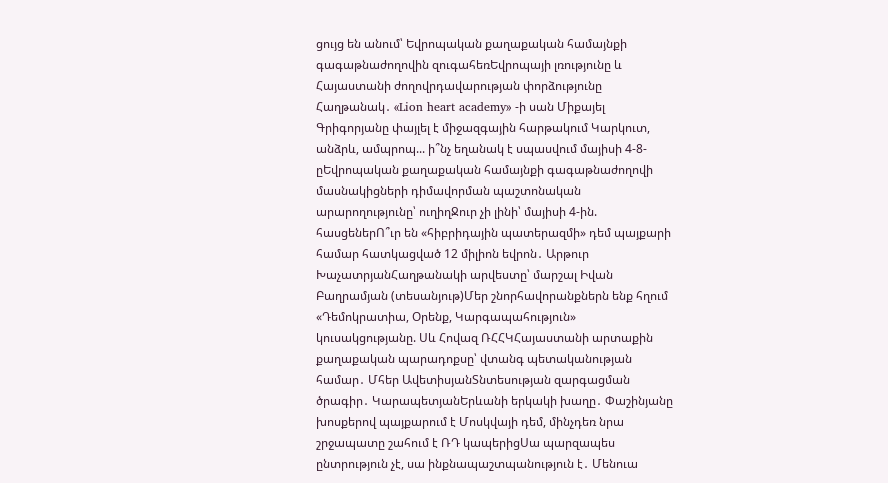ցույց են անում՝ Եվրոպական քաղաքական համայնքի գագաթնաժողովին զուգահեռԵվրոպայի լռությունը և Հայաստանի ժողովրդավարության փորձությունը Հաղթանակ․ «Lion heart academy» -ի սան Միքայել Գրիգորյանը փայլել է միջազգային հարթակում Կարկուտ, անձրև, ամպրոպ... ի՞նչ եղանակ է սպասվում մայիսի 4-8-ըԵվրոպական քաղաքական համայնքի գագաթնաժողովի մասնակիցների դիմավորման պաշտոնական արարողությունը՝ ուղիղՋուր չի լինի՝ մայիսի 4-ին. հասցեներՈ՞ւր են «հիբրիդային պատերազմի» դեմ պայքարի համար հատկացված 12 միլիոն եվրոն․ Արթուր ԽաչատրյանՀաղթանակի արվեստը՝ մարշալ Իվան Բաղրամյան (տեսանյութ)Մեր շնորհավորանքներն ենք հղում «Դեմոկրատիա, Օրենք, Կարգապահություն» կուսակցությանը. Սև Հովազ ՌՀՀԿՀայաստանի արտաքին քաղաքական պարադոքսը՝ վտանգ պետականության համար․ Մհեր ԱվետիսյանՏնտեսության զարգացման ծրագիր․ ԿարապետյանԵրևանի երկակի խաղը․ Փաշինյանը խոսքերով պայքարում է Մոսկվայի դեմ, մինչդեռ նրա շրջապատը շահում է ՌԴ կապերիցՍա պարզապես ընտրություն չէ, սա ինքնապաշտպանություն է․ Մենուա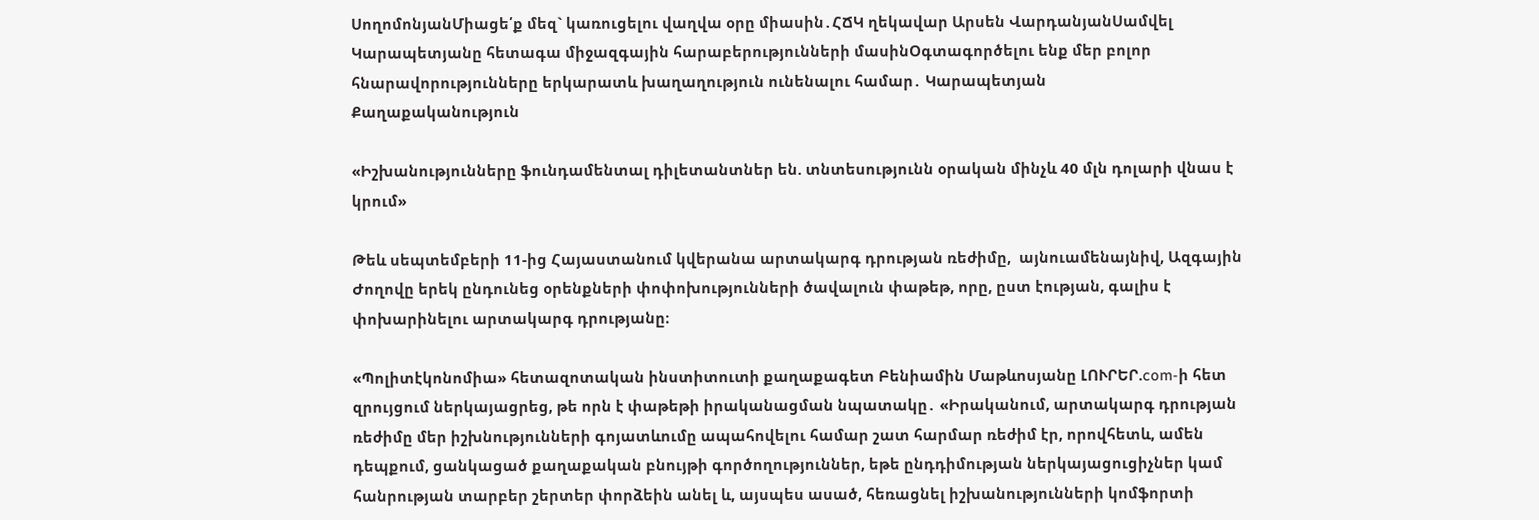ՍողոմոնյանՄիացե՛ք մեզ` կառուցելու վաղվա օրը միասին․ՀՃԿ ղեկավար Արսեն ՎարդանյանՍամվել Կարապետյանը հետագա միջազգային հարաբերությունների մասինՕգտագործելու ենք մեր բոլոր հնարավորությունները երկարատև խաղաղություն ունենալու համար․ Կարապետյան
Քաղաքականություն

«Իշխանությունները ֆունդամենտալ դիլետանտներ են. տնտեսությունն օրական մինչև 40 մլն դոլարի վնաս է կրում»

Թեև սեպտեմբերի 11-ից Հայաստանում կվերանա արտակարգ դրության ռեժիմը,  այնուամենայնիվ, Ազգային Ժողովը երեկ ընդունեց օրենքների փոփոխությունների ծավալուն փաթեթ, որը, ըստ էության, գալիս է փոխարինելու արտակարգ դրությանը։

«Պոլիտէկոնոմիա» հետազոտական ինստիտուտի քաղաքագետ Բենիամին Մաթևոսյանը ԼՈՒՐԵՐ.com-ի հետ զրույցում ներկայացրեց, թե որն է փաթեթի իրականացման նպատակը․ «Իրականում, արտակարգ դրության ռեժիմը մեր իշխնությունների գոյատևումը ապահովելու համար շատ հարմար ռեժիմ էր, որովհետև, ամեն դեպքում, ցանկացած քաղաքական բնույթի գործողություններ, եթե ընդդիմության ներկայացուցիչներ կամ հանրության տարբեր շերտեր փորձեին անել և, այսպես ասած, հեռացնել իշխանությունների կոմֆորտի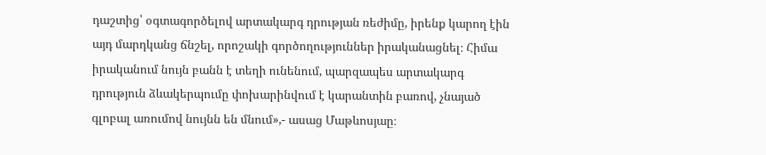դաշտից՝ օգտագործելով արտակարգ դրության ռեժիմը, իրենք կարող էին այդ մարդկանց ճնշել, որոշակի գործողություններ իրականացնել։ Հիմա իրականում նույն բանն է տեղի ունենում, պարզապես արտակարգ դրություն ձևակերպումը փոխարինվում է կարանտին բառով, չնայած գլոբալ առումով նույնն են մնում»,- ասաց Մաթևոսյաը։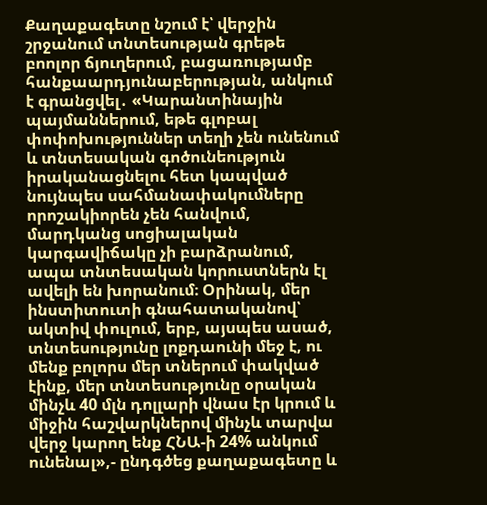Քաղաքագետը նշում է՝ վերջին շրջանում տնտեսության գրեթե բոոլոր ճյուղերում, բացառությամբ հանքաարդյունաբերության, անկում է գրանցվել․ «Կարանտինային պայմաններում, եթե գլոբալ փոփոխություններ տեղի չեն ունենում և տնտեսական գոծունեություն իրականացնելու հետ կապված նույնպես սահմանափակումները որոշակիորեն չեն հանվում, մարդկանց սոցիալական կարգավիճակը չի բարձրանում, ապա տնտեսական կորուստներն էլ ավելի են խորանում։ Օրինակ, մեր ինստիտուտի գնահատականով՝ ակտիվ փուլում, երբ, այսպես ասած, տնտեսությունը լոքդաունի մեջ է, ու մենք բոլորս մեր տներում փակված էինք, մեր տնտեսությունը օրական մինչև 40 մլն դոլլարի վնաս էր կրում և միջին հաշվարկներով մինչև տարվա վերջ կարող ենք ՀՆԱ-ի 24% անկում ունենալ»,- ընդգծեց քաղաքագետը և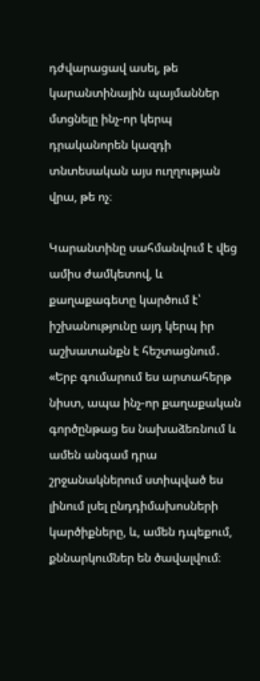դժվարացավ ասել, թե կարանտինային պայմաններ մտցնելը ինչ-որ կերպ դրականորեն կազդի տնտեսական այս ուղղության վրա, թե ոչ։

Կարանտինը սահմանվում է վեց  ամիս ժամկետով, և քաղաքագետը կարծում է՝ իշխանությունը այդ կերպ իր աշխատանքն է հեշտացնում․ «Երբ գումարում ես արտահերթ նիստ, ապա ինչ-որ քաղաքական գործընթաց ես նախաձեռնում և ամեն անգամ դրա շրջանակներում ստիպված ես լինում լսել ընդդիմախոսների կարծիքները, և, ամեն դպեքում, քննարկումներ են ծավալվում։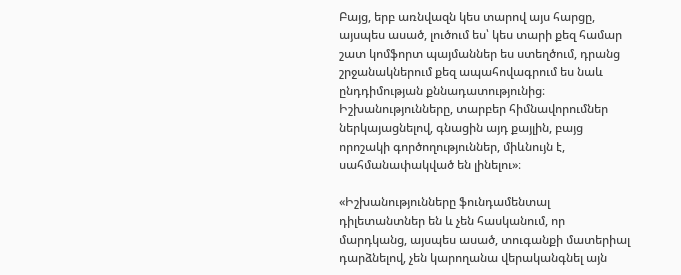Բայց, երբ առնվազն կես տարով այս հարցը, այսպես ասած, լուծում ես՝ կես տարի քեզ համար շատ կոմֆորտ պայմաններ ես ստեղծում, դրանց շրջանակներում քեզ ապահովագրում ես նաև ընդդիմության քննադատությունից։ Իշխանությունները, տարբեր հիմնավորումներ ներկայացնելով, գնացին այդ քայլին, բայց որոշակի գործողություններ, միևնույն է, սահմանափակված են լինելու»։

«Իշխանությունները ֆունդամենտալ դիլետանտներ են և չեն հասկանում, որ մարդկանց, այսպես ասած, տուգանքի մատերիալ դարձնելով, չեն կարողանա վերականգնել այն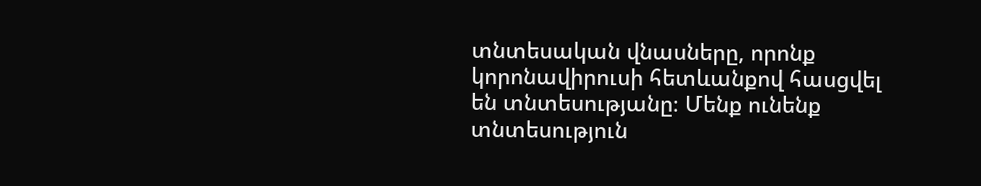տնտեսական վնասները, որոնք կորոնավիրուսի հետևանքով հասցվել են տնտեսությանը։ Մենք ունենք տնտեսություն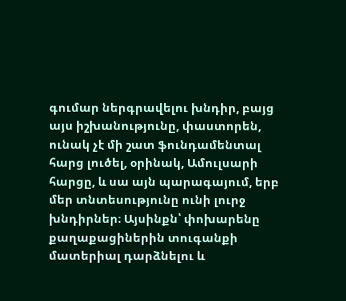գումար ներգրավելու խնդիր, բայց այս իշխանությունը, փաստորեն, ունակ չէ մի շատ ֆունդամենտալ հարց լուծել, օրինակ, Ամուլսարի հարցը, և սա այն պարագայում, երբ մեր տնտեսությունը ունի լուրջ խնդիրներ։ Այսինքն՝ փոխարենը քաղաքացիներին տուգանքի մատերիալ դարձնելու և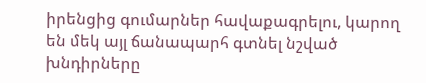իրենցից գումարներ հավաքագրելու, կարող են մեկ այլ ճանապարհ գտնել նշված խնդիրները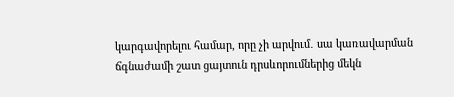կարգավորելու համար, որը չի արվում․ սա կառավարման ճգնաժամի շատ ցայտուն դրսևորումներից մեկն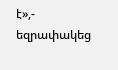է»,- եզրափակեց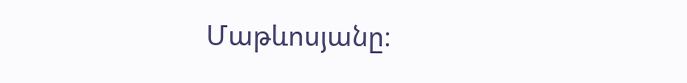Մաթևոսյանը։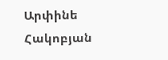Արփինե Հակոբյան